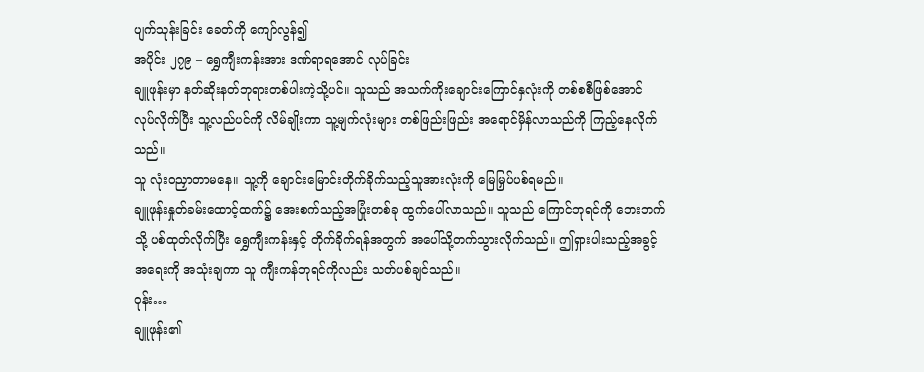ပျက်သုန်းခြင်း ခေတ်ကို ကျော်လွန်၍
အပိုင်း ၂၇၉ – ရွှေကျီးကန်းအား ဒဏ်ရာရအောင် လုပ်ခြင်း
ချူဖုန်းမှာ နတ်ဆိုးနတ်ဘုရားတစ်ပါးကဲ့သို့ပင်။ သူသည် အသက်ကိုးချောင်းကြောင်နှလုံးကို တစ်စစီဖြစ်အောင် လုပ်လိုက်ပြီး သူ့လည်ပင်ကို လိမ်ချိုးကာ သူ့မျက်လုံးများ တစ်ဖြည်းဖြည်း အရောင်မှိန်လာသည်ကို ကြည့်နေလိုက်သည်။
သူ လုံးဝညှာတာမနေ။ သူ့ကို ချောင်းမြောင်းတိုက်ခိုက်သည့်သူအားလုံးကို မြေမြှပ်ပစ်ရမည်။
ချူဖုန်းနှုတ်ခမ်းထောင့်ထက်၌ အေးစက်သည့်အပြုံးတစ်ခု ထွက်ပေါ်လာသည်။ သူသည် ကြောင်ဘုရင်ကို ဘေးဘက်သို့ ပစ်ထုတ်လိုက်ပြီး ရွှေကျီးကန်းနှင့် တိုက်ခိုက်ရန်အတွက် အပေါ်သို့တက်သွားလိုက်သည်။ ဤရှားပါးသည့်အခွင့်အရေးကို အသုံးချကာ သူ ကျီးကန်ဘုရင်ကိုလည်း သတ်ပစ်ချင်သည်။
ဝုန်း…
ချူဖုန်း၏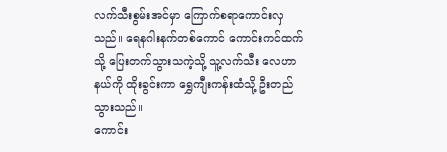လက်သီးစွမ်းအင်မှာ ကြောက်စရာကောင်းလှသည်။ ရေနဂါးနက်တစ်ကောင် ကောင်းကင်ထက်သို့ ပြေးတက်သွားသကဲ့သို့ သူ့လက်သီး လေဟာနယ်ကို ထိုးခွင်းကာ ရွှေကျီးကန်းထံသို့ ဦးတည်သွားသည်။
ကောင်း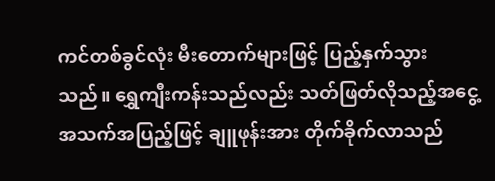ကင်တစ်ခွင်လုံး မီးတောက်များဖြင့် ပြည့်နှက်သွားသည်။ ရွှေကျီးကန်းသည်လည်း သတ်ဖြတ်လိုသည့်အငွေ့အသက်အပြည့်ဖြင့် ချူဖုန်းအား တိုက်ခိုက်လာသည်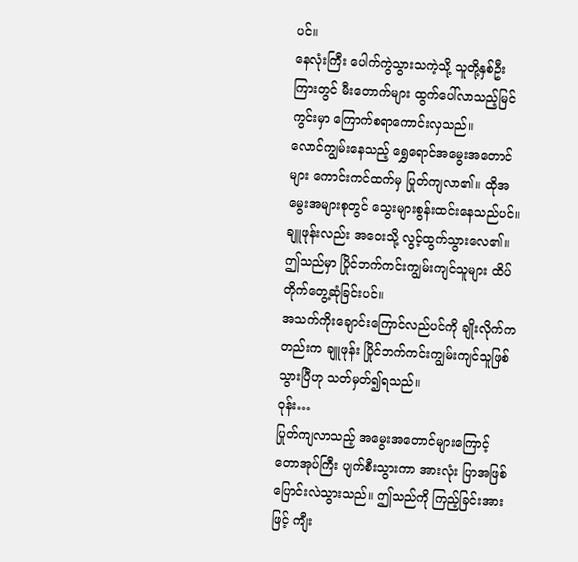ပင်။
နေလုံးကြီး ပေါက်ကွဲသွားသကဲ့သို့ သူတို့နှစ်ဦးကြားတွင် မီးတောက်များ ထွက်ပေါ်လာသည့်မြင်ကွင်းမှာ ကြောက်စရာကောင်းလှသည်။
လောင်ကျွမ်းနေသည့် ရွှေရောင်အမွေးအတောင်များ ကောင်းကင်ထက်မှ ပြုတ်ကျလာ၏။ ထိုအမွေးအများစုတွင် သွေးများစွန်းထင်းနေသည်ပင်။ ချူဖုန်းလည်း အဝေးသို့ လွင့်ထွက်သွားလေ၏။
ဤသည်မှာ ပြိုင်ဘက်ကင်းကျွမ်းကျင်သူများ ထိပ်တိုက်တွေ့ဆုံခြင်းပင်။
အသက်ကိုးချောင်းကြောင်လည်ပင်ကို ချိုးလိုက်ကတည်းက ချူဖုန်း ပြိုင်ဘက်ကင်းကျွမ်းကျင်သူဖြစ်သွားပြီဟု သတ်မှတ်၍ရသည်။
ဝုန်း…
ပြုတ်ကျလာသည့် အမွေးအတောင်များကြောင့် တောအုပ်ကြီး ပျက်စီးသွားကာ အားလုံး ပြာအဖြစ် ပြောင်းလဲသွားသည်။ ဤသည်ကို ကြည့်ခြင်းအားဖြင့် ကျီး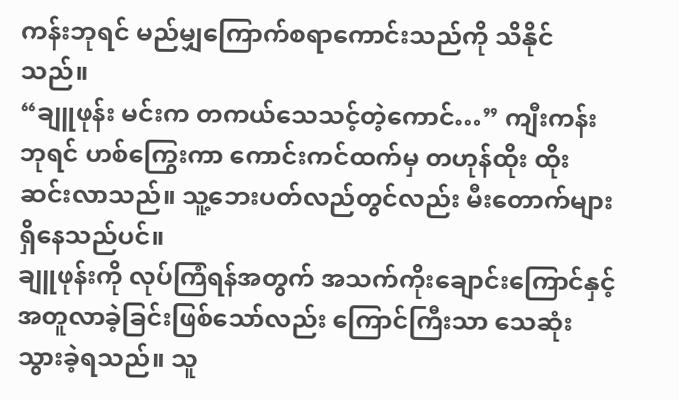ကန်းဘုရင် မည်မျှကြောက်စရာကောင်းသည်ကို သိနိုင်သည်။
“ချူဖုန်း မင်းက တကယ်သေသင့်တဲ့ကောင်…” ကျီးကန်းဘုရင် ဟစ်ကြွေးကာ ကောင်းကင်ထက်မှ တဟုန်ထိုး ထိုးဆင်းလာသည်။ သူ့ဘေးပတ်လည်တွင်လည်း မီးတောက်များ ရှိနေသည်ပင်။
ချူဖုန်းကို လုပ်ကြံရန်အတွက် အသက်ကိုးချောင်းကြောင်နှင့် အတူလာခဲ့ခြင်းဖြစ်သော်လည်း ကြောင်ကြီးသာ သေဆုံးသွားခဲ့ရသည်။ သူ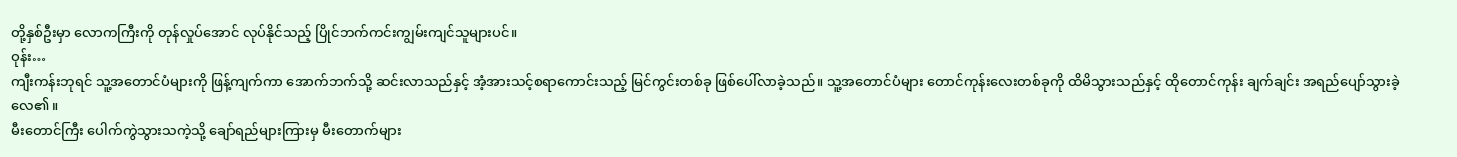တို့နှစ်ဦးမှာ လောကကြီးကို တုန်လှုပ်အောင် လုပ်နိုင်သည့် ပြိုင်ဘက်ကင်းကျွမ်းကျင်သူများပင်။
ဝုန်း…
ကျီးကန်းဘုရင် သူ့အတောင်ပံများကို ဖြန့်ကျက်ကာ အောက်ဘက်သို့ ဆင်းလာသည်နှင့် အံ့အားသင့်စရာကောင်းသည့် မြင်ကွင်းတစ်ခု ဖြစ်ပေါ်လာခဲ့သည်။ သူ့အတောင်ပံများ တောင်ကုန်းလေးတစ်ခုကို ထိမိသွားသည်နှင့် ထိုတောင်ကုန်း ချက်ချင်း အရည်ပျော်သွားခဲ့လေ၏။
မီးတောင်ကြီး ပေါက်ကွဲသွားသကဲ့သို့ ချော်ရည်များကြားမှ မီးတောက်များ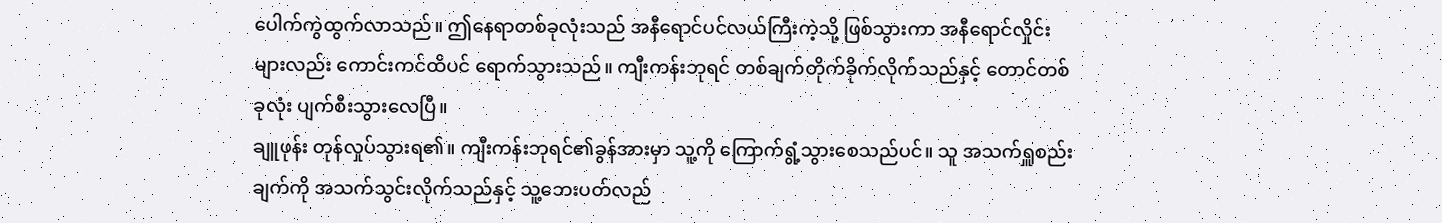ပေါက်ကွဲထွက်လာသည်။ ဤနေရာတစ်ခုလုံးသည် အနီရောင်ပင်လယ်ကြီးကဲ့သို့ ဖြစ်သွားကာ အနီရောင်လှိုင်းများလည်း ကောင်းကင်ထိပင် ရောက်သွားသည်။ ကျီးကန်းဘုရင် တစ်ချက်တိုက်ခိုက်လိုက်သည်နှင့် တောင်တစ်ခုလုံး ပျက်စီးသွားလေပြီ။
ချူဖုန်း တုန်လှုပ်သွားရ၏။ ကျီးကန်းဘုရင်၏ခွန်အားမှာ သူ့ကို ကြောက်ရွံ့သွားစေသည်ပင်။ သူ အသက်ရှူစည်းချက်ကို အသက်သွင်းလိုက်သည်နှင့် သူ့ဘေးပတ်လည်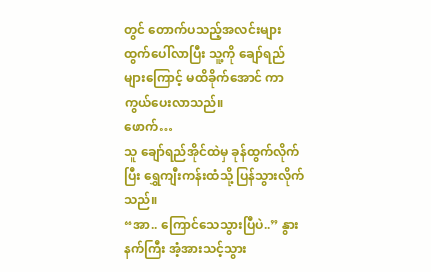တွင် တောက်ပသည့်အလင်းများ ထွက်ပေါ်လာပြီး သူ့ကို ချော်ရည်များကြောင့် မထိခိုက်အောင် ကာကွယ်ပေးလာသည်။
ဖောက်…
သူ ချော်ရည်အိုင်ထဲမှ ခုန်ထွက်လိုက်ပြီး ရွှေကျီးကန်းထံသို့ ပြန်သွားလိုက်သည်။
“အာ.. ကြောင်သေသွားပြီပဲ..” နွားနက်ကြီး အံ့အားသင့်သွား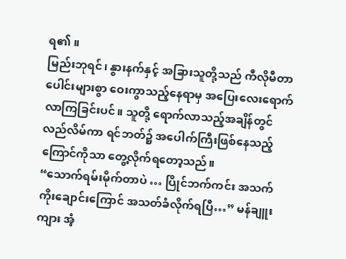ရ၏။
မြည်းဘုရင်၊ နွားနက်နှင့် အခြားသူတို့သည် ကီလိုမီတာပေါင်းများစွာ ဝေးကွာသည့်နေရာမှ အပြေးလေးရောက်လာကြခြင်းပင်။ သူတို့ ရောက်လာသည့်အချိန်တွင် လည်လိမ်ကာ ရင်ဘတ်၌ အပေါက်ကြီးဖြစ်နေသည့် ကြောင်ကိုသာ တွေ့လိုက်ရတော့သည်။
“သောက်ရမ်းမိုက်တာပဲ … ပြိုင်ဘက်ကင်း အသက်ကိုးချောင်းကြောင် အသတ်ခံလိုက်ရပြီ…” မန်ချူးကျား အံ့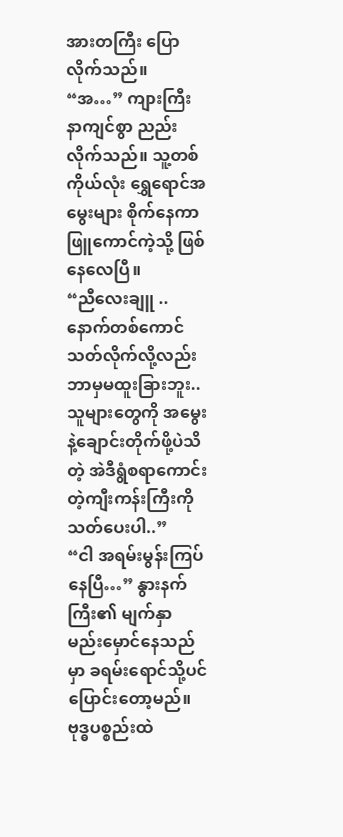အားတကြီး ပြောလိုက်သည်။
“အ…” ကျားကြီး နာကျင်စွာ ညည်းလိုက်သည်။ သူ့တစ်ကိုယ်လုံး ရွှေရောင်အမွေးများ စိုက်နေကာ ဖြူကောင်ကဲ့သို့ ဖြစ်နေလေပြီ။
“ညီလေးချူ .. နောက်တစ်ကောင်သတ်လိုက်လို့လည်း ဘာမှမထူးခြားဘူး.. သူများတွေကို အမွေးနဲ့ချောင်းတိုက်ဖို့ပဲသိတဲ့ အဲဒီရွံစရာကောင်းတဲ့ကျီးကန်းကြီးကို သတ်ပေးပါ..”
“ငါ အရမ်းမွန်းကြပ်နေပြီ…” နွားနက်ကြီး၏ မျက်နှာ မည်းမှောင်နေသည်မှာ ခရမ်းရောင်သို့ပင် ပြောင်းတော့မည်။ ဗုဒ္ဓပစ္စည်းထဲ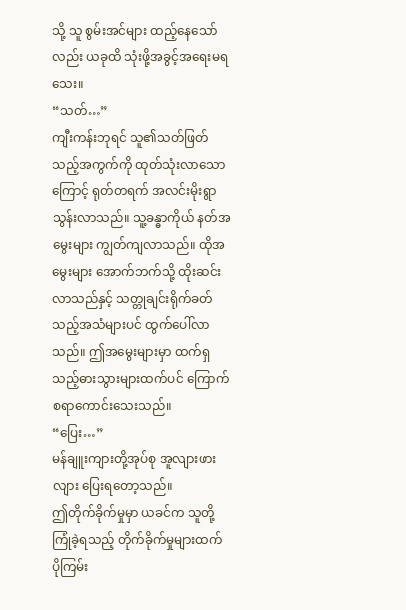သို့ သူ စွမ်းအင်များ ထည့်နေသော်လည်း ယခုထိ သုံးဖို့အခွင့်အရေးမရသေး။
“သတ်…”
ကျီးကန်းဘုရင် သူ၏သတ်ဖြတ်သည့်အကွက်ကို ထုတ်သုံးလာသောကြောင့် ရုတ်တရက် အလင်းမိုးရွာသွန်းလာသည်။ သူ့ခန္ဓာကိုယ် နတ်အမွေးများ ကျွတ်ကျလာသည်။ ထိုအမွေးများ အောက်ဘက်သို့ ထိုးဆင်းလာသည်နှင့် သတ္တုချင်းရိုက်ခတ်သည့်အသံများပင် ထွက်ပေါ်လာသည်။ ဤအမွေးများမှာ ထက်ရှသည့်ဓားသွားများထက်ပင် ကြောက်စရာကောင်းသေးသည်။
“ပြေး…”
မန်ချူးကျားတို့အုပ်စု အူလျားဖားလျား ပြေးရတော့သည်။
ဤတိုက်ခိုက်မှုမှာ ယခင်က သူတို့ကြုံခဲ့ရသည့် တိုက်ခိုက်မှုများထက် ပိုကြမ်း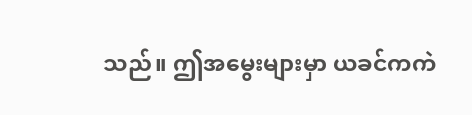သည်။ ဤအမွေးများမှာ ယခင်ကကဲ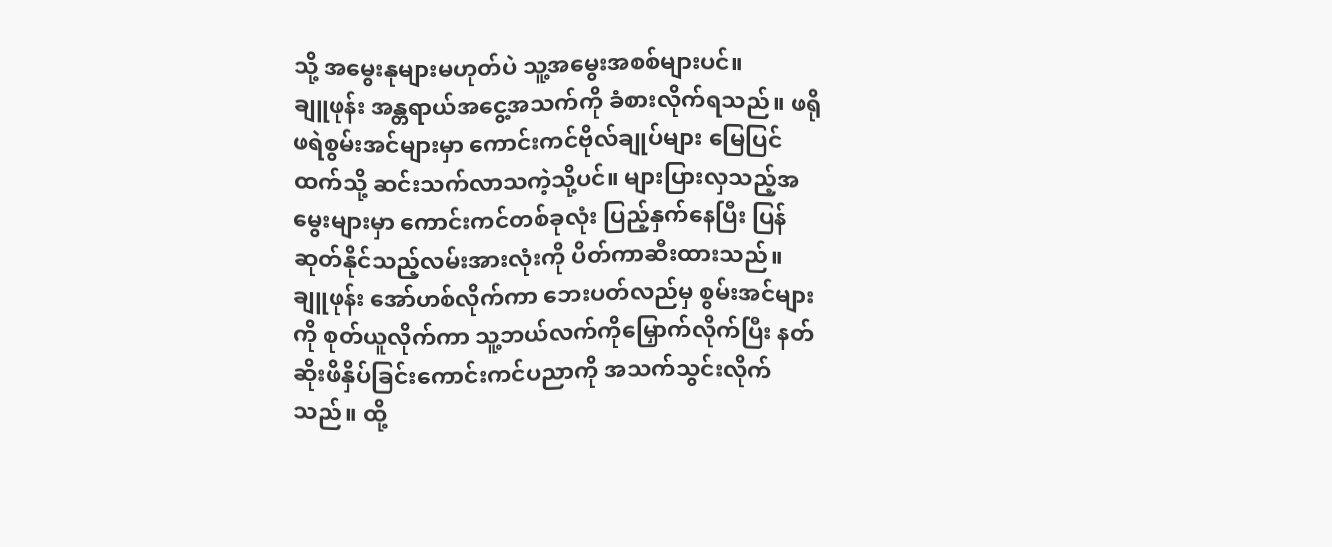သို့ အမွေးနုများမဟုတ်ပဲ သူ့အမွေးအစစ်များပင်။
ချူဖုန်း အန္တရာယ်အငွေ့အသက်ကို ခံစားလိုက်ရသည်။ ဖရိုဖရဲစွမ်းအင်များမှာ ကောင်းကင်ဗိုလ်ချုပ်များ မြေပြင်ထက်သို့ ဆင်းသက်လာသကဲ့သို့ပင်။ များပြားလှသည့်အမွေးများမှာ ကောင်းကင်တစ်ခုလုံး ပြည့်နှက်နေပြီး ပြန်ဆုတ်နိုင်သည့်လမ်းအားလုံးကို ပိတ်ကာဆီးထားသည်။
ချူဖုန်း အော်ဟစ်လိုက်ကာ ဘေးပတ်လည်မှ စွမ်းအင်များကို စုတ်ယူလိုက်ကာ သူ့ဘယ်လက်ကိုမြှောက်လိုက်ပြီး နတ်ဆိုးဖိနှိပ်ခြင်းကောင်းကင်ပညာကို အသက်သွင်းလိုက်သည်။ ထို့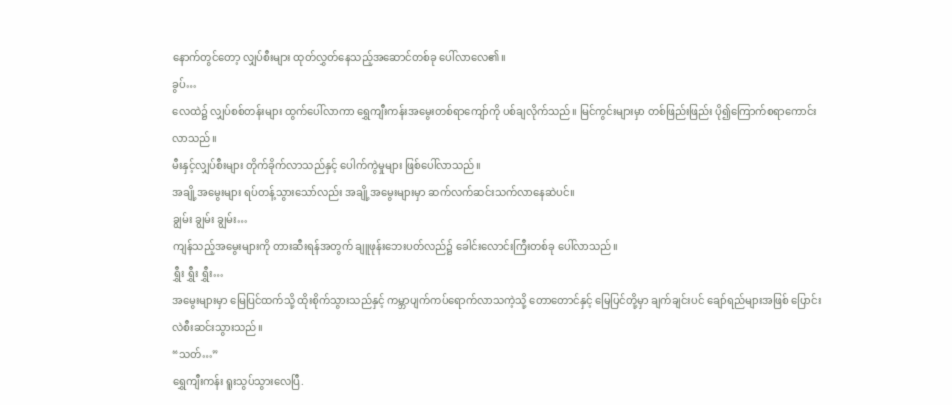နောက်တွင်တော့ လျှပ်စီးများ ထုတ်လွှတ်နေသည့်အဆောင်တစ်ခု ပေါ်လာလေ၏။
ခွပ်…
လေထဲ၌ လျှပ်စစ်တန်းများ ထွက်ပေါ်လာကာ ရွှေကျီးကန်းအမွေးတစ်ရာကျော်ကို ပစ်ချလိုက်သည်။ မြင်ကွင်းများမှာ တစ်ဖြည်းဖြည်း ပို၍ကြောက်စရာကောင်းလာသည်။
မီးနှင့်လျှပ်စီးများ တိုက်ခိုက်လာသည်နှင့် ပေါက်ကွဲမှုများ ဖြစ်ပေါ်လာသည်။
အချို့အမွေးများ ရပ်တန့်သွားသော်လည်း အချို့အမွေးများမှာ ဆက်လက်ဆင်းသက်လာနေဆဲပင်။
ချွမ်း ချွမ်း ချွမ်း…
ကျန်သည့်အမွေးများကို တားဆီးရန်အတွက် ချူဖုန်းဘေးပတ်လည်၌ ခေါင်းလောင်းကြီးတစ်ခု ပေါ်လာသည်။
ရွှီး ရွှီး ရွှီး…
အမွေးများမှာ မြေပြင်ထက်သို့ ထိုးစိုက်သွားသည်နှင့် ကမ္ဘာပျက်ကပ်ရောက်လာသကဲ့သို့ တောတောင်နှင့် မြေပြင်တို့မှာ ချက်ချင်းပင် ချော်ရည်များအဖြစ် ပြောင်းလဲစီးဆင်းသွားသည်။
“သတ်…”
ရွှေကျီးကန်း ရူးသွပ်သွားလေပြီ.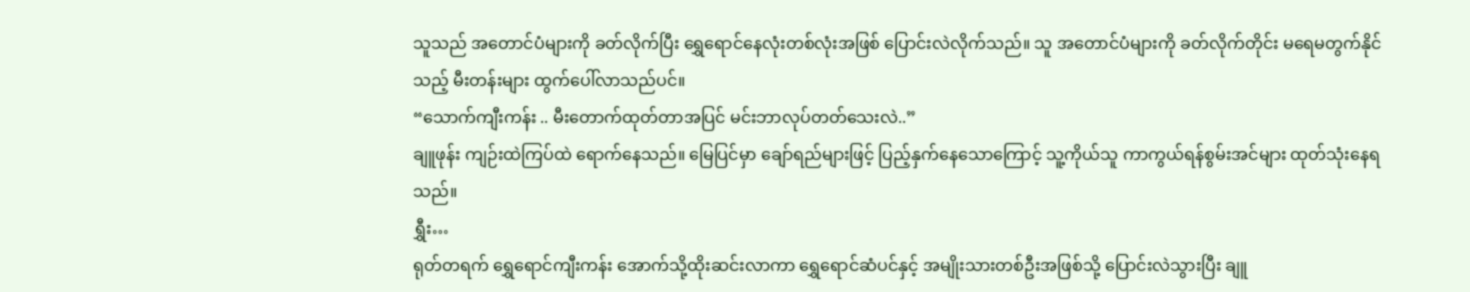သူသည် အတောင်ပံများကို ခတ်လိုက်ပြီး ရွှေရောင်နေလုံးတစ်လုံးအဖြစ် ပြောင်းလဲလိုက်သည်။ သူ အတောင်ပံများကို ခတ်လိုက်တိုင်း မရေမတွက်နိုင်သည့် မီးတန်းများ ထွက်ပေါ်လာသည်ပင်။
“သောက်ကျီးကန်း .. မီးတောက်ထုတ်တာအပြင် မင်းဘာလုပ်တတ်သေးလဲ..”
ချူဖုန်း ကျဉ်းထဲကြပ်ထဲ ရောက်နေသည်။ မြေပြင်မှာ ချော်ရည်များဖြင့် ပြည့်နှက်နေသောကြောင့် သူ့ကိုယ်သူ ကာကွယ်ရန်စွမ်းအင်များ ထုတ်သုံးနေရသည်။
ရွှီး…
ရုတ်တရက် ရွှေရောင်ကျီးကန်း အောက်သို့ထိုးဆင်းလာကာ ရွှေရောင်ဆံပင်နှင့် အမျိုးသားတစ်ဦးအဖြစ်သို့ ပြောင်းလဲသွားပြီး ချူ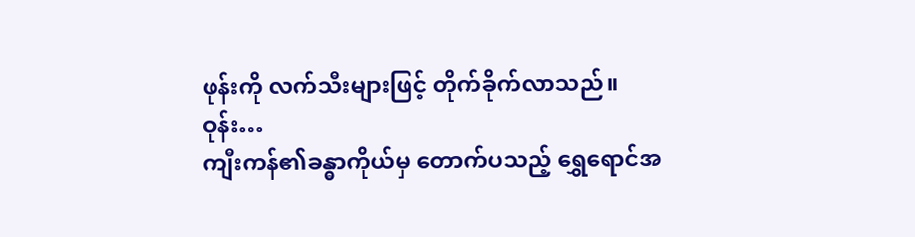ဖုန်းကို လက်သီးများဖြင့် တိုက်ခိုက်လာသည်။
ဝုန်း…
ကျီးကန်၏ခန္ဓာကိုယ်မှ တောက်ပသည့် ရွှေရောင်အ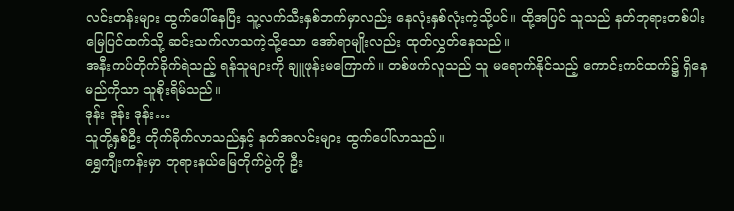လင်းတန်းများ ထွက်ပေါ်နေပြီး သူ့လက်သီးနှစ်ဘက်မှာလည်း နေလုံးနှစ်လုံးကဲ့သို့ပင်။ ထို့အပြင် သူသည် နတ်ဘုရားတစ်ပါး မြေပြင်ထက်သို့ ဆင်းသက်လာသကဲ့သို့သော အော်ရာမျိုးလည်း ထုတ်လွှတ်နေသည်။
အနီးကပ်တိုက်ခိုက်ရဲသည့် ရန်သူများကို ချူဖုန်းမကြောက်။ တစ်ဖက်လူသည် သူ မရောက်နိုင်သည့် ကောင်းကင်ထက်၌ ရှိနေမည်ကိုသာ သူစိုးရိမ်သည်။
ဒုန်း ဒုန်း ဒုန်း…
သူတို့နှစ်ဦး တိုက်ခိုက်လာသည်နှင့် နတ်အလင်းများ ထွက်ပေါ်လာသည်။
ရွှေကျီးကန်းမှာ ဘုရားနယ်မြေတိုက်ပွဲကို ဦး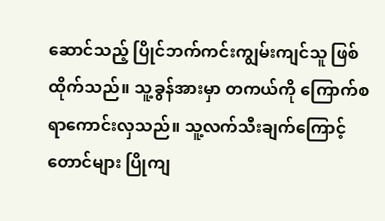ဆောင်သည့် ပြိုင်ဘက်ကင်းကျွမ်းကျင်သူ ဖြစ်ထိုက်သည်။ သူ့ခွန်အားမှာ တကယ်ကို ကြောက်စရာကောင်းလှသည်။ သူ့လက်သီးချက်ကြောင့် တောင်များ ပြိုကျ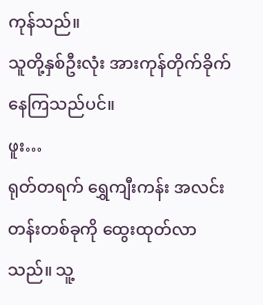ကုန်သည်။
သူတို့နှစ်ဦးလုံး အားကုန်တိုက်ခိုက်နေကြသည်ပင်။
ဖူး…
ရုတ်တရက် ရွှေကျီးကန်း အလင်းတန်းတစ်ခုကို ထွေးထုတ်လာသည်။ သူ့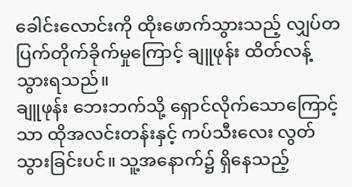ခေါင်းလောင်းကို ထိုးဖောက်သွားသည့် လျှပ်တပြက်တိုက်ခိုက်မှုကြောင့် ချူဖုန်း ထိတ်လန့်သွားရသည်။
ချူဖုန်း ဘေးဘက်သို့ ရှောင်လိုက်သောကြောင့်သာ ထိုအလင်းတန်းနှင့် ကပ်သီးလေး လွတ်သွားခြင်းပင်။ သူ့အနောက်၌ ရှိနေသည့်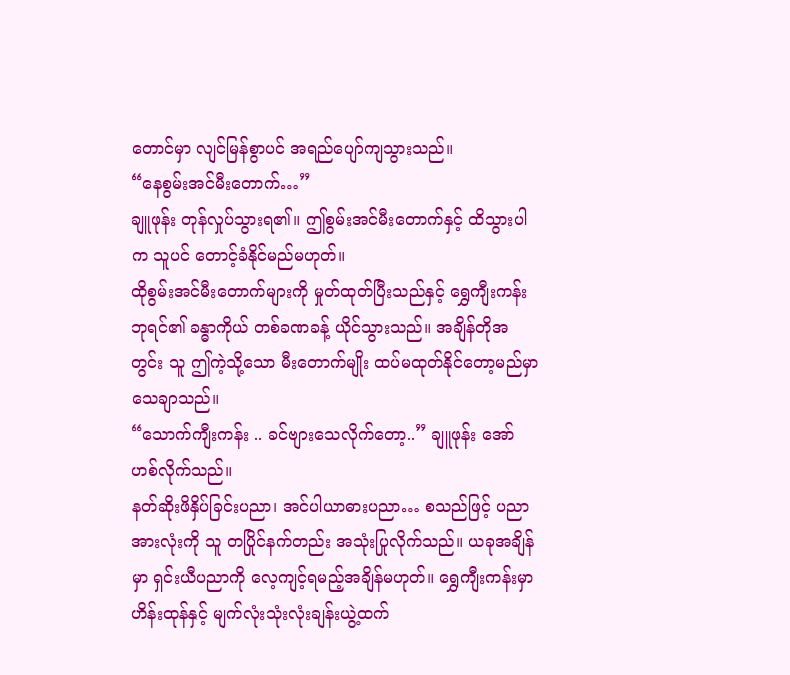တောင်မှာ လျင်မြန်စွာပင် အရည်ပျော်ကျသွားသည်။
“နေစွမ်းအင်မီးတောက်…”
ချူဖုန်း တုန်လှုပ်သွားရ၏။ ဤစွမ်းအင်မီးတောက်နှင့် ထိသွားပါက သူပင် တောင့်ခံနိုင်မည်မဟုတ်။
ထိုစွမ်းအင်မီးတောက်များကို မှုတ်ထုတ်ပြီးသည်နှင့် ရွှေကျီးကန်းဘုရင်၏ ခန္ဓာကိုယ် တစ်ခဏခန့် ယိုင်သွားသည်။ အချိန်တိုအတွင်း သူ ဤကဲ့သို့သော မီးတောက်မျိုး ထပ်မထုတ်နိုင်တော့မည်မှာ သေချာသည်။
“သောက်ကျီးကန်း .. ခင်ဗျားသေလိုက်တော့..” ချူဖုန်း အော်ဟစ်လိုက်သည်။
နတ်ဆိုးဖိနှိပ်ခြင်းပညာ၊ အင်ပါယာဓားပညာ… စသည်ဖြင့် ပညာအားလုံးကို သူ တပြိုင်နက်တည်း အသုံးပြုလိုက်သည်။ ယခုအချိန်မှာ ရှင်းယီပညာကို လေ့ကျင့်ရမည့်အချိန်မဟုတ်။ ရွှေကျီးကန်းမှာ ဟိန်းထုန်နှင့် မျက်လုံးသုံးလုံးချန်းယွဲ့ထက်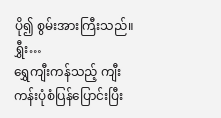ပို၍ စွမ်းအားကြီးသည်။
ရွှီး…
ရွှေကျီးကန်သည့် ကျီးကန်းပုံစံပြန်ပြောင်းပြီး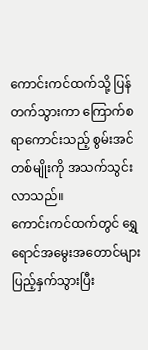ကောင်းကင်ထက်သို့ ပြန်တက်သွားကာ ကြောက်စရာကောင်းသည့် စွမ်းအင်တစ်မျိုးကို အသက်သွင်းလာသည်။
ကောင်းကင်ထက်တွင် ရွှေရောင်အမွေးအတောင်များပြည့်နှက်သွားပြီး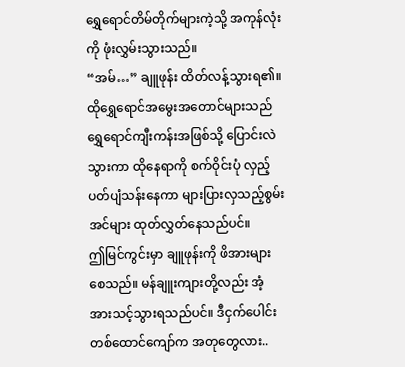ရွှေရောင်တိမ်တိုက်များကဲ့သို့ အကုန်လုံးကို ဖုံးလွှမ်းသွားသည်။
“အမ်…” ချူဖုန်း ထိတ်လန့်သွားရ၏။
ထိုရွှေရောင်အမွေးအတောင်များသည် ရွှေရောင်ကျီးကန်းအဖြစ်သို့ ပြောင်းလဲသွားကာ ထိုနေရာကို စက်ဝိုင်းပုံ လှည့်ပတ်ပျံသန်းနေကာ များပြားလှသည့်စွမ်းအင်များ ထုတ်လွှတ်နေသည်ပင်။
ဤမြင်ကွင်းမှာ ချူဖုန်းကို ဖိအားများစေသည်။ မန်ချူးကျားတို့လည်း အံ့အားသင့်သွားရသည်ပင်။ ဒီငှက်ပေါင်းတစ်ထောင်ကျော်က အတုတွေလား..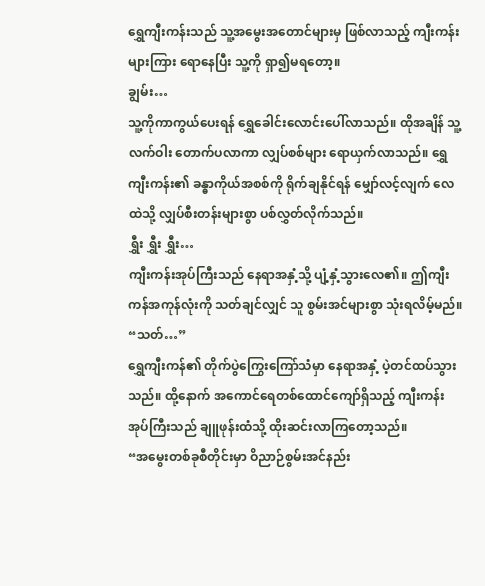ရွှေကျီးကန်းသည် သူ့အမွေးအတောင်များမှ ဖြစ်လာသည့် ကျီးကန်းများကြား ရောနေပြီး သူ့ကို ရှာ၍မရတော့။
ချွမ်း…
သူ့ကိုကာကွယ်ပေးရန် ရွှေခေါင်းလောင်းပေါ်လာသည်။ ထိုအချိန် သူ့လက်ဝါး တောက်ပလာကာ လျှပ်စစ်များ ရောယှက်လာသည်။ ရွှေကျီးကန်း၏ ခန္ဓာကိုယ်အစစ်ကို ရိုက်ချနိုင်ရန် မျှော်လင့်လျက် လေထဲသို့ လျှပ်စီးတန်းများစွာ ပစ်လွှတ်လိုက်သည်။
ရွှီး ရွှီး ရွှီး…
ကျီးကန်းအုပ်ကြီးသည် နေရာအနှံ့သို့ ပျံ့နှံ့သွားလေ၏။ ဤကျီးကန်အကုန်လုံးကို သတ်ချင်လျှင် သူ စွမ်းအင်များစွာ သုံးရလိမ့်မည်။
“သတ်…”
ရွှေကျီးကန်၏ တိုက်ပွဲကြွေးကြော်သံမှာ နေရာအနှံ့ ပဲ့တင်ထပ်သွားသည်။ ထို့နောက် အကောင်ရေတစ်ထောင်ကျော်ရှိသည့် ကျီးကန်းအုပ်ကြီးသည် ချူဖုန်းထံသို့ ထိုးဆင်းလာကြတော့သည်။
“အမွေးတစ်ခုစီတိုင်းမှာ ဝိညာဉ်စွမ်းအင်နည်း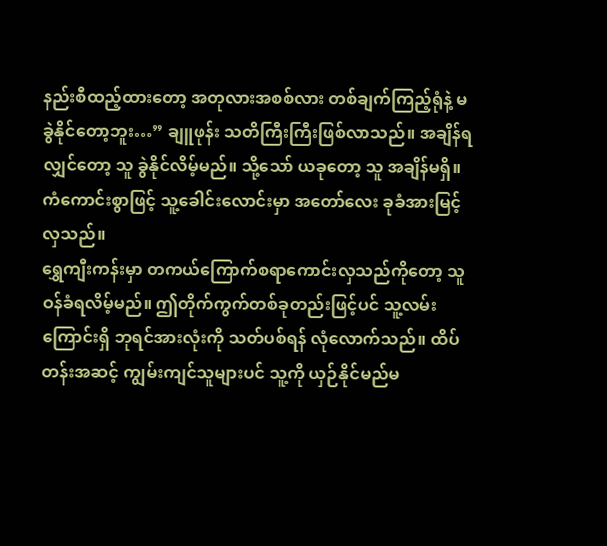နည်းစီထည့်ထားတော့ အတုလားအစစ်လား တစ်ချက်ကြည့်ရုံနဲ့ မခွဲနိုင်တော့ဘူး…” ချူဖုန်း သတိကြီးကြီးဖြစ်လာသည်။ အချိန်ရလျှင်တော့ သူ ခွဲနိုင်လိမ့်မည်။ သို့သော် ယခုတော့ သူ အချိန်မရှိ။
ကံကောင်းစွာဖြင့် သူ့ခေါင်းလောင်းမှာ အတော်လေး ခုခံအားမြင့်လှသည်။
ရွှေကျီးကန်းမှာ တကယ်ကြောက်စရာကောင်းလှသည်ကိုတော့ သူ ဝန်ခံရလိမ့်မည်။ ဤတိုက်ကွက်တစ်ခုတည်းဖြင့်ပင် သူ့လမ်းကြောင်းရှိ ဘုရင်အားလုံးကို သတ်ပစ်ရန် လုံလောက်သည်။ ထိပ်တန်းအဆင့် ကျွမ်းကျင်သူများပင် သူ့ကို ယှဉ်နိုင်မည်မ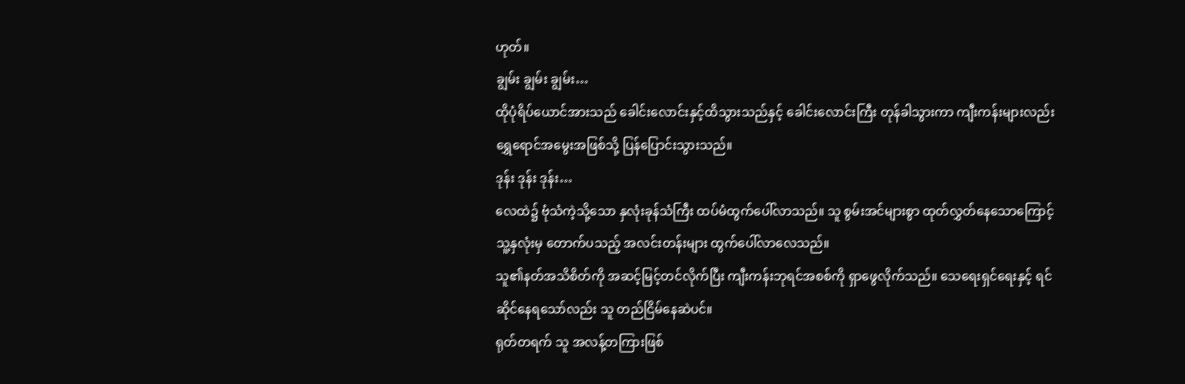ဟုတ်။
ချွမ်း ချွမ်း ချွမ်း…
ထိုပုံရိပ်ယောင်အားသည် ခေါင်းလောင်းနှင့်ထိသွားသည်နှင့် ခေါင်းလောင်းကြီး တုန်ခါသွားကာ ကျီးကန်းများလည်း ရွှေရောင်အမွေးအဖြစ်သို့ ပြန်ပြောင်းသွားသည်။
ဒုန်း ဒုန်း ဒုန်း…
လေထဲ၌ ဗုံသံကဲ့သို့သော နှလုံးခုန်သံကြီး ထပ်မံထွက်ပေါ်လာသည်။ သူ စွမ်းအင်များစွာ ထုတ်လွှတ်နေသောကြောင့် သူ့နှလုံးမှ တောက်ပသည့် အလင်းတန်းများ ထွက်ပေါ်လာလေသည်။
သူ၏နတ်အသိစိတ်ကို အဆင့်မြင့်တင်လိုက်ပြီး ကျီးကန်းဘုရင်အစစ်ကို ရှာဖွေလိုက်သည်။ သေရေးရှင်ရေးနှင့် ရင်ဆိုင်နေရသော်လည်း သူ တည်ငြိမ်နေဆဲပင်။
ရုတ်တရက် သူ အလန့်တကြားဖြစ်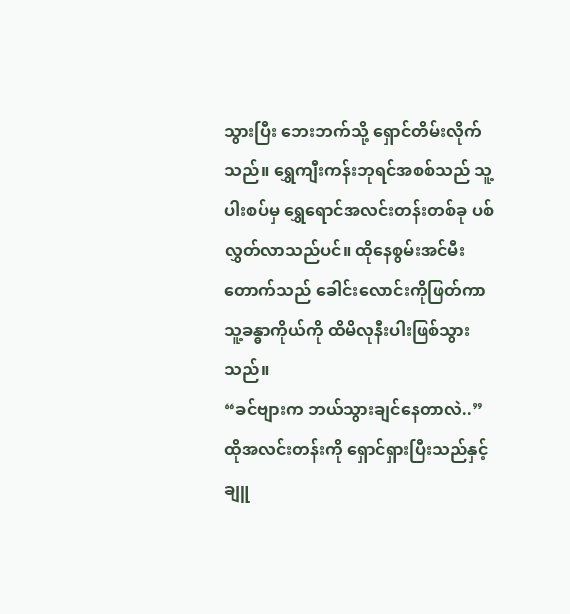သွားပြီး ဘေးဘက်သို့ ရှောင်တိမ်းလိုက်သည်။ ရွှေကျီးကန်းဘုရင်အစစ်သည် သူ့ပါးစပ်မှ ရွှေရောင်အလင်းတန်းတစ်ခု ပစ်လွှတ်လာသည်ပင်။ ထိုနေစွမ်းအင်မီးတောက်သည် ခေါင်းလောင်းကိုဖြတ်ကာ သူ့ခန္ဓာကိုယ်ကို ထိမိလုနီးပါးဖြစ်သွားသည်။
“ခင်ဗျားက ဘယ်သွားချင်နေတာလဲ..”
ထိုအလင်းတန်းကို ရှောင်ရှားပြီးသည်နှင့် ချူ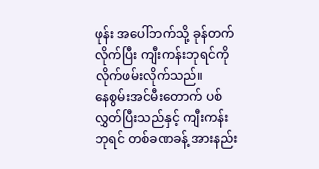ဖုန်း အပေါ်ဘက်သို့ ခုန်တက်လိုက်ပြီး ကျီးကန်းဘုရင်ကို လိုက်ဖမ်းလိုက်သည်။
နေစွမ်းအင်မီးတောက် ပစ်လွှတ်ပြီးသည်နှင့် ကျီးကန်းဘုရင် တစ်ခဏခန့် အားနည်း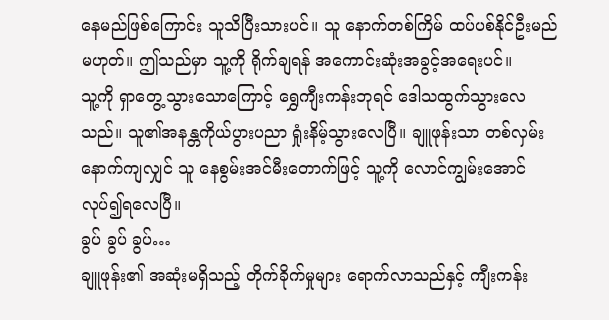နေမည်ဖြစ်ကြောင်း သူသိပြီးသားပင်။ သူ နောက်တစ်ကြိမ် ထပ်ပစ်နိုင်ဦးမည်မဟုတ်။ ဤသည်မှာ သူ့ကို ရိုက်ချရန် အကောင်းဆုံးအခွင့်အရေးပင်။
သူ့ကို ရှာတွေ့သွားသောကြောင့် ရွှေကျီးကန်းဘုရင် ဒေါသထွက်သွားလေသည်။ သူ၏အနန္တကိုယ်ပွားပညာ ရှုံးနိမ့်သွားလေပြီ။ ချူဖုန်းသာ တစ်လှမ်းနောက်ကျလျှင် သူ နေစွမ်းအင်မီးတောက်ဖြင့် သူ့ကို လောင်ကျွမ်းအောင် လုပ်၍ရလေပြီ။
ခွပ် ခွပ် ခွပ်…
ချူဖုန်း၏ အဆုံးမရှိသည့် တိုက်ခိုက်မှုများ ရောက်လာသည်နှင့် ကျီးကန်း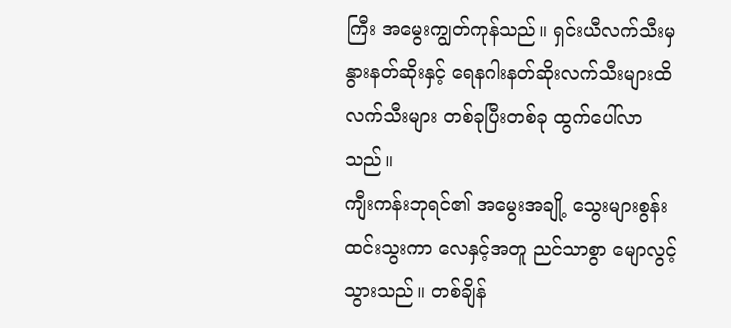ကြီး အမွေးကျွတ်ကုန်သည်။ ရှင်းယီလက်သီးမှ နွားနတ်ဆိုးနှင့် ရေနဂါးနတ်ဆိုးလက်သီးများထိ လက်သီးများ တစ်ခုပြီးတစ်ခု ထွက်ပေါ်လာသည်။
ကျီးကန်းဘုရင်၏ အမွေးအချို့ သွေးများစွန်းထင်းသွးကာ လေနှင့်အတူ ညင်သာစွာ မျောလွင့်သွားသည်။ တစ်ချိန်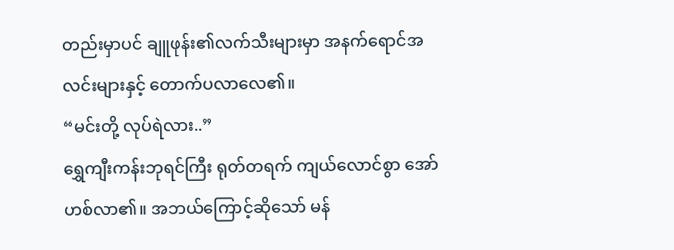တည်းမှာပင် ချူဖုန်း၏လက်သီးများမှာ အနက်ရောင်အလင်းများနှင့် တောက်ပလာလေ၏။
“မင်းတို့ လုပ်ရဲလား..”
ရွှေကျီးကန်းဘုရင်ကြီး ရုတ်တရက် ကျယ်လောင်စွာ အော်ဟစ်လာ၏။ အဘယ်ကြောင့်ဆိုသော် မန်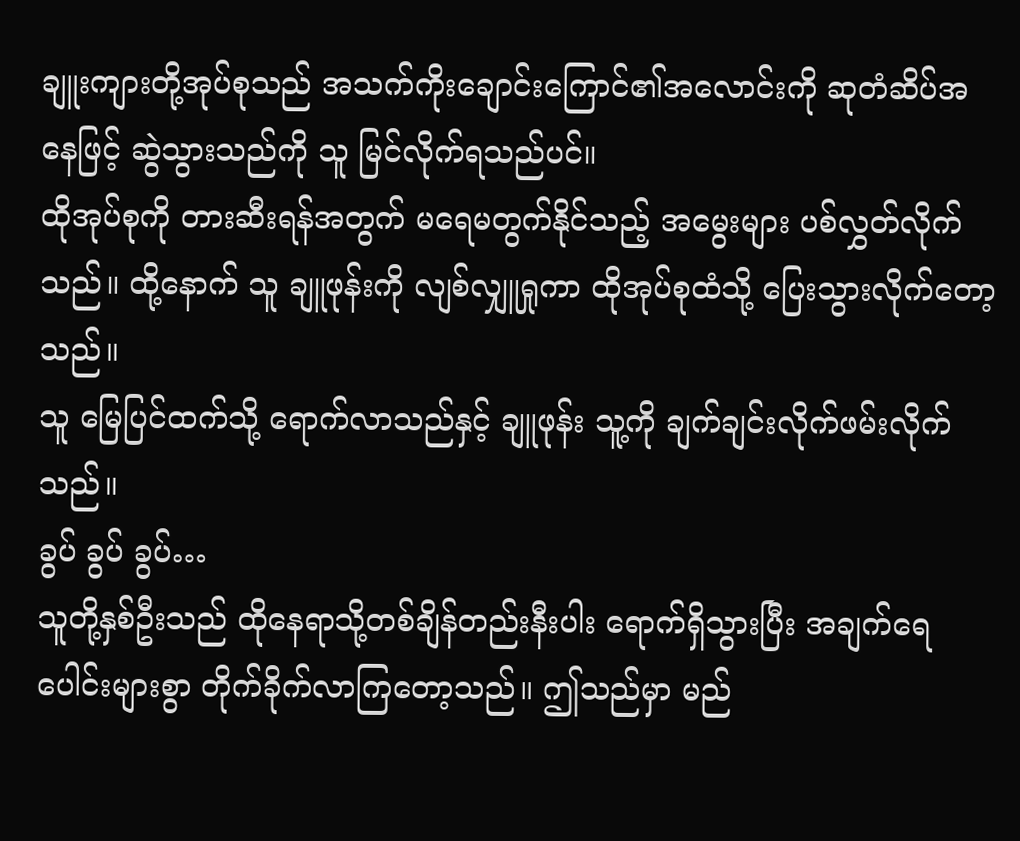ချူးကျားတို့အုပ်စုသည် အသက်ကိုးချောင်းကြောင်၏အလောင်းကို ဆုတံဆိပ်အနေဖြင့် ဆွဲသွားသည်ကို သူ မြင်လိုက်ရသည်ပင်။
ထိုအုပ်စုကို တားဆီးရန်အတွက် မရေမတွက်နိုင်သည့် အမွေးများ ပစ်လွှတ်လိုက်သည်။ ထို့နောက် သူ ချူဖုန်းကို လျစ်လျှူရှုကာ ထိုအုပ်စုထံသို့ ပြေးသွားလိုက်တော့သည်။
သူ မြေပြင်ထက်သို့ ရောက်လာသည်နှင့် ချူဖုန်း သူ့ကို ချက်ချင်းလိုက်ဖမ်းလိုက်သည်။
ခွပ် ခွပ် ခွပ်…
သူတို့နှစ်ဦးသည် ထိုနေရာသို့တစ်ချိန်တည်းနီးပါး ရောက်ရှိသွားပြီး အချက်ရေပေါင်းများစွာ တိုက်ခိုက်လာကြတော့သည်။ ဤသည်မှာ မည်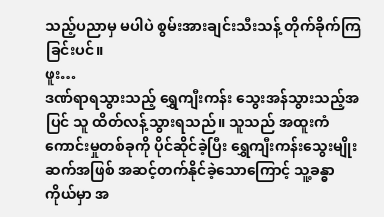သည့်ပညာမှ မပါပဲ စွမ်းအားချင်းသီးသန့် တိုက်ခိုက်ကြခြင်းပင်။
ဖူး…
ဒဏ်ရာရသွားသည့် ရွှေကျီးကန်း သွေးအန်သွားသည့်အပြင် သူ ထိတ်လန့်သွားရသည်။ သူသည် အထူးကံကောင်းမှုတစ်ခုကို ပိုင်ဆိုင်ခဲ့ပြီး ရွှေကျီးကန်းသွေးမျိုးဆက်အဖြစ် အဆင့်တက်နိုင်ခဲ့သောကြောင့် သူ့ခန္ဓာကိုယ်မှာ အ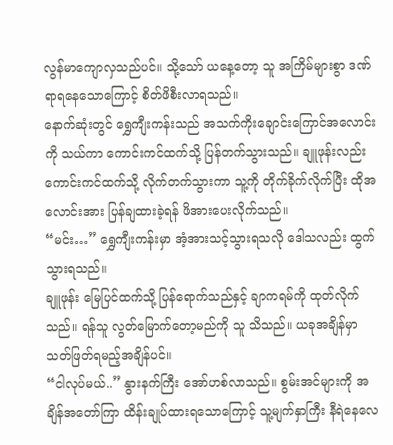လွန်မာကျောလှသည်ပင်။ သို့သော် ယနေ့တော့ သူ အကြိမ်များစွာ ဒဏ်ရာရနေသောကြောင့် စိတ်ဖိစီးလာရသည်။
နောက်ဆုံးတွင် ရွှေကျီးကန်းသည် အသက်ကိုးချောင်းကြောင်အလောင်းကို သယ်ကာ ကောင်းကင်ထက်သို့ ပြန်တက်သွားသည်။ ချူဖုန်းလည်း ကောင်းကင်ထက်သို့ လိုက်တက်သွားကာ သူ့ကို တိုက်ခိုက်လိုက်ပြီး ထိုအလောင်းအား ပြန်ချထားခဲ့ရန် ဖိအားပေးလိုက်သည်။
“မင်း…” ရွှေကျီးကန်းမှာ အံ့အားသင့်သွားရသလို ဒေါသလည်း ထွက်သွားရသည်။
ချူဖုန်း မြေပြင်ထက်သို့ ပြန်ရောက်သည်နှင့် ချာကရမ်ကို ထုတ်လိုက်သည်။ ရန်သူ လွတ်မြောက်တော့မည်ကို သူ သိသည်။ ယခုအချိန်မှာ သတ်ဖြတ်ရမည့်အချိန်ပင်။
“ငါလုပ်မယ်..” နွားနက်ကြီး အော်ဟစ်လာသည်။ စွမ်းအင်များကို အချိန်အတော်ကြာ ထိန်းချုပ်ထားရသောကြောင့် သူ့မျက်နှာကြီး နီရဲနေလေ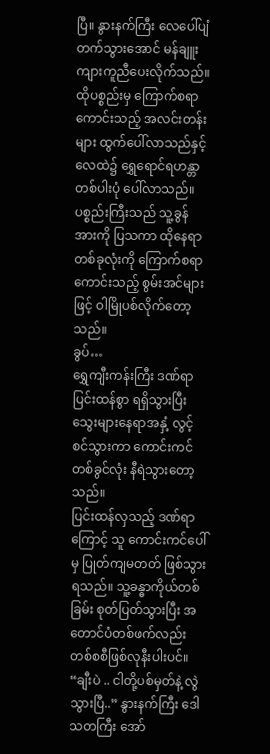ပြီ။ နွားနက်ကြီး လေပေါ်ပျံတက်သွားအောင် မန်ချူးကျားကူညီပေးလိုက်သည်။
ထိုပစ္စည်းမှ ကြောက်စရာကောင်းသည့် အလင်းတန်းများ ထွက်ပေါ်လာသည်နှင့် လေထဲ၌ ရွှေရောင်ရဟန္တာတစ်ပါးပုံ ပေါ်လာသည်။
ပစ္စည်းကြီးသည် သူ့ခွန်အားကို ပြသကာ ထိုနေရာတစ်ခုလုံးကို ကြောက်စရာကောင်းသည့် စွမ်းအင်များဖြင့် ဝါမြိုပစ်လိုက်တော့သည်။
ခွပ်…
ရွှေကျီးကန်းကြီး ဒဏ်ရာပြင်းထန်စွာ ရရှိသွားပြီး သွေးများနေရာအနှံ့ လွင့်စင်သွားကာ ကောင်းကင်တစ်ခွင်လုံး နီရဲသွားတော့သည်။
ပြင်းထန်လှသည့် ဒဏ်ရာကြောင့် သူ ကောင်းကင်ပေါ်မှ ပြုတ်ကျမတတ် ဖြစ်သွားရသည်။ သူ့ခန္ဓာကိုယ်တစ်ခြမ်း စုတ်ပြတ်သွားပြီး အတောင်ပံတစ်ဖက်လည်း တစ်စစီဖြစ်လုနီးပါးပင်။
“ချီးပဲ .. ငါတို့ပစ်မှတ်နဲ့ လွဲသွားပြီ..” နွားနက်ကြီး ဒေါသတကြီး အော်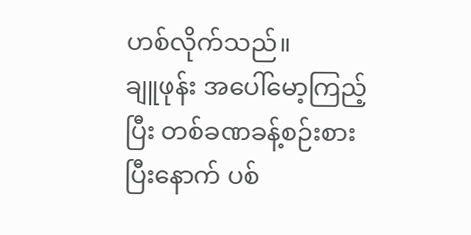ဟစ်လိုက်သည်။
ချူဖုန်း အပေါ်မော့ကြည့်ပြီး တစ်ခဏခန့်စဉ်းစားပြီးနောက် ပစ်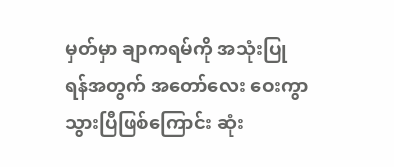မှတ်မှာ ချာကရမ်ကို အသုံးပြုရန်အတွက် အတော်လေး ဝေးကွာသွားပြီဖြစ်ကြောင်း ဆုံး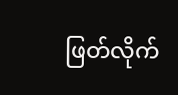ဖြတ်လိုက်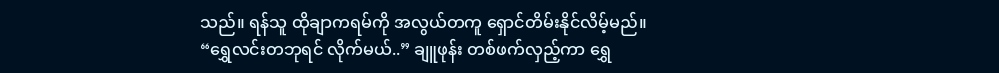သည်။ ရန်သူ ထိုချာကရမ်ကို အလွယ်တကူ ရှောင်တိမ်းနိုင်လိမ့်မည်။
“ရွှေလင်းတဘုရင် လိုက်မယ်..” ချူဖုန်း တစ်ဖက်လှည့်ကာ ရွှေ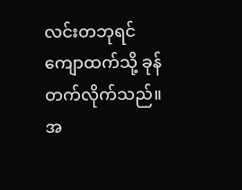လင်းတဘုရင်ကျောထက်သို့ ခုန်တက်လိုက်သည်။
အ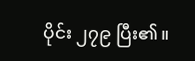ပိုင်း ၂၇၉ ပြီး၏။